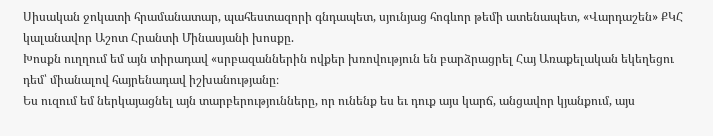Սիսական ջոկատի հրամանատար, պահեստազորի գնդապետ, սյունյաց հոգևոր թեմի ատենապետ, «Վարդաշեն» ՔԿՀ կալանավոր Աշոտ Հրանտի Մինասյանի խոսքը.
Խոսքն ուղղում եմ այն տիրադավ «սրբազաններին ովքեր խռովություն են բարձրացրել Հայ Առաքելական եկեղեցու դեմ՝ միանալով հայրենադավ իշխանությանը։
Ես ուզում եմ ներկայացնել այն տարբերությունները, որ ունենք ես եւ դուք այս կարճ, անցավոր կյանքում, այս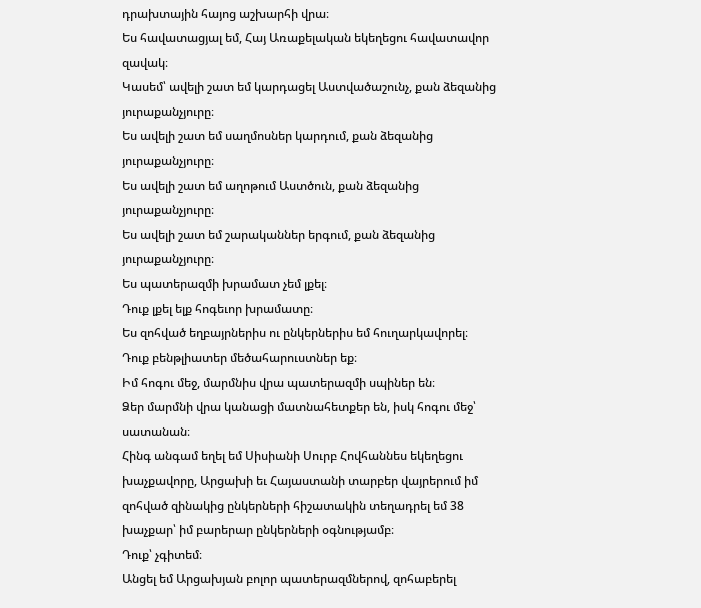դրախտային հայոց աշխարհի վրա։
Ես հավատացյալ եմ, Հայ Առաքելական եկեղեցու հավատավոր զավակ։
Կասեմ՝ ավելի շատ եմ կարդացել Աստվածաշունչ, քան ձեզանից յուրաքանչյուրը։
Ես ավելի շատ եմ սաղմոսներ կարդում, քան ձեզանից յուրաքանչյուրը։
Ես ավելի շատ եմ աղոթում Աստծուն, քան ձեզանից յուրաքանչյուրը։
Ես ավելի շատ եմ շարականներ երգում, քան ձեզանից յուրաքանչյուրը։
Ես պատերազմի խրամատ չեմ լքել։
Դուք լքել ելք հոգեւոր խրամատը։
Ես զոհված եղբայրներիս ու ընկերներիս եմ հուղարկավորել։
Դուք բենթլիատեր մեծահարուստներ եք։
Իմ հոգու մեջ, մարմնիս վրա պատերազմի սպիներ են։
Ձեր մարմնի վրա կանացի մատնահետքեր են, իսկ հոգու մեջ՝ սատանան։
Հինգ անգամ եղել եմ Սիսիանի Սուրբ Հովհաննես եկեղեցու խաչքավորը, Արցախի եւ Հայաստանի տարբեր վայրերում իմ զոհված զինակից ընկերների հիշատակին տեղադրել եմ 38 խաչքար՝ իմ բարերար ընկերների օգնությամբ։
Դուք՝ չգիտեմ։
Անցել եմ Արցախյան բոլոր պատերազմներով, զոհաբերել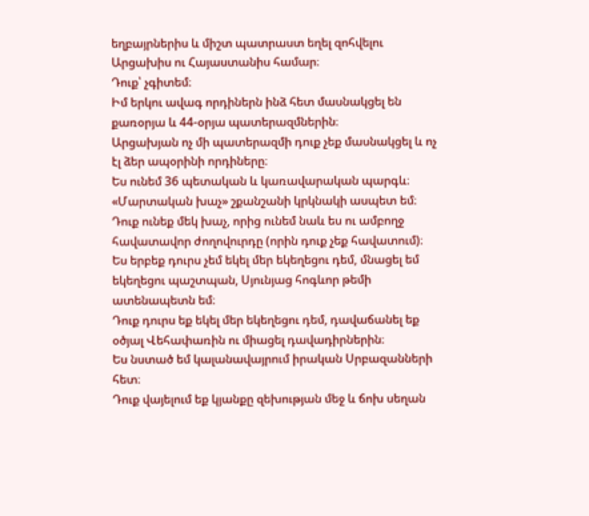եղբայրներիս և միշտ պատրաստ եղել զոհվելու Արցախիս ու Հայաստանիս համար։
Դուք՝ չգիտեմ։
Իմ երկու ավագ որդիներն ինձ հետ մասնակցել են քառօրյա և 44-օրյա պատերազմներին։
Արցախյան ոչ մի պատերազմի դուք չեք մասնակցել և ոչ էլ ձեր ապօրինի որդիները։
Ես ունեմ 36 պետական և կառավարական պարգև։ «Մարտական խաչ» շքանշանի կրկնակի ասպետ եմ։
Դուք ունեք մեկ խաչ, որից ունեմ նաև ես ու ամբողջ հավատավոր ժողովուրդը (որին դուք չեք հավատում)։
Ես երբեք դուրս չեմ եկել մեր եկեղեցու դեմ, մնացել եմ եկեղեցու պաշտպան, Սյունյաց հոգևոր թեմի ատենապետն եմ։
Դուք դուրս եք եկել մեր եկեղեցու դեմ, դավաճանել եք օծյալ Վեհափառին ու միացել դավադիրներին։
Ես նստած եմ կալանավայրում իրական Սրբազանների հետ։
Դուք վայելում եք կյանքը զեխության մեջ և ճոխ սեղան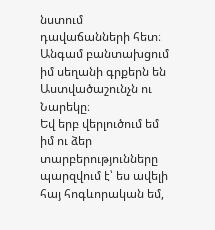նստում դավաճանների հետ։
Անգամ բանտախցում իմ սեղանի գրքերն են Աստվածաշունչն ու Նարեկը։
Եվ երբ վերլուծում եմ իմ ու ձեր տարբերությունները պարզվում է՝ ես ավելի հայ հոգևորական եմ,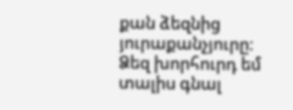քան ձեզնից յուրաքանչյուրը։
Ձեզ խորհուրդ եմ տալիս գնալ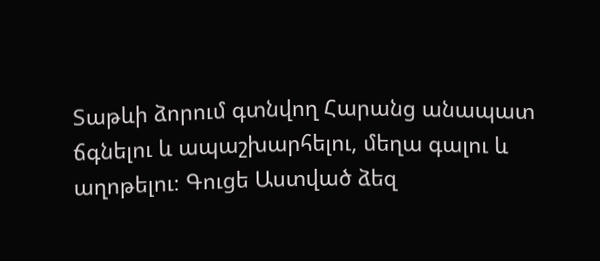Տաթևի ձորում գտնվող Հարանց անապատ ճգնելու և ապաշխարհելու, մեղա գալու և աղոթելու։ Գուցե Աստված ձեզ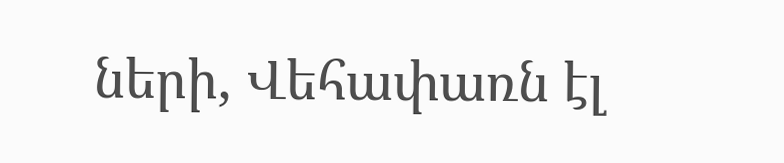ների, Վեհափառն էլ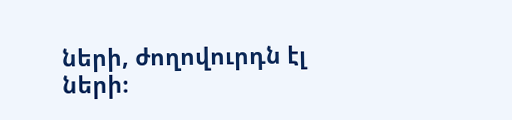ների, ժողովուրդն էլ ների։